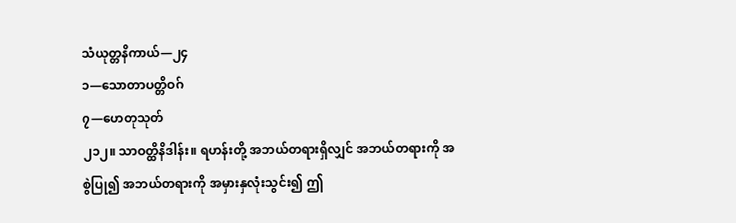သံယုတ္တနိကာယ်—၂၄
၁—သောတာပတ္တိဝဂ်
၇—ဟေတုသုတ်
၂၁၂။ သာဝတ္ထိနိဒါန်း။ ရဟန်းတို့ အဘယ်တရားရှိလျှင် အဘယ်တရားကို အစွဲပြု၍ အဘယ်တရားကို အမှားနှလုံးသွင်း၍ ဤ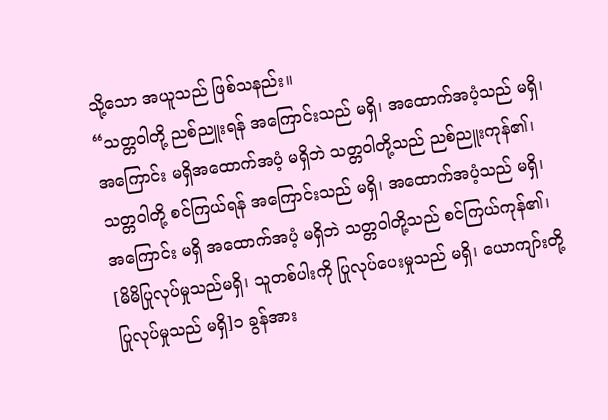သို့သော အယူသည် ဖြစ်သနည်း။
“သတ္တဝါတို့ ညစ်ညူးရန် အကြောင်းသည် မရှိ၊ အထောက်အပံ့သည် မရှိ၊ အကြောင်း မရှိအထောက်အပံ့ မရှိဘဲ သတ္တဝါတို့သည် ညစ်ညူးကုန်၏၊ သတ္တဝါတို့ စင်ကြယ်ရန် အကြောင်းသည် မရှိ၊ အထောက်အပံ့သည် မရှိ၊ အကြောင်း မရှိ အထောက်အပံ့ မရှိဘဲ သတ္တဝါတို့သည် စင်ကြယ်ကုန်၏၊ [မိမိပြုလုပ်မှုသည်မရှိ၊ သူတစ်ပါးကို ပြုလုပ်ပေးမှုသည် မရှိ၊ ယောကျာ်းတို့ ပြုလုပ်မှုသည် မရှိ]၁ ခွန်အား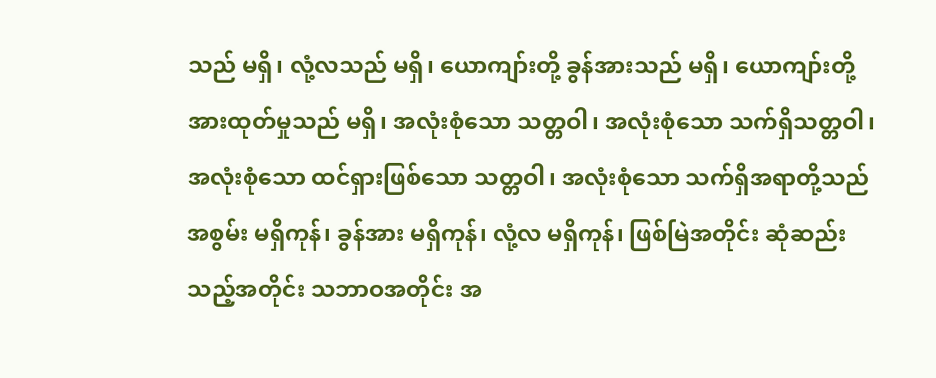သည် မရှိ၊ လုံ့လသည် မရှိ၊ ယောကျာ်းတို့ ခွန်အားသည် မရှိ၊ ယောကျာ်းတို့ အားထုတ်မှုသည် မရှိ၊ အလုံးစုံသော သတ္တဝါ၊ အလုံးစုံသော သက်ရှိသတ္တဝါ၊ အလုံးစုံသော ထင်ရှားဖြစ်သော သတ္တဝါ၊ အလုံးစုံသော သက်ရှိအရာတို့သည် အစွမ်း မရှိကုန်၊ ခွန်အား မရှိကုန်၊ လုံ့လ မရှိကုန်၊ ဖြစ်မြဲအတိုင်း ဆုံဆည်းသည့်အတိုင်း သဘာဝအတိုင်း အ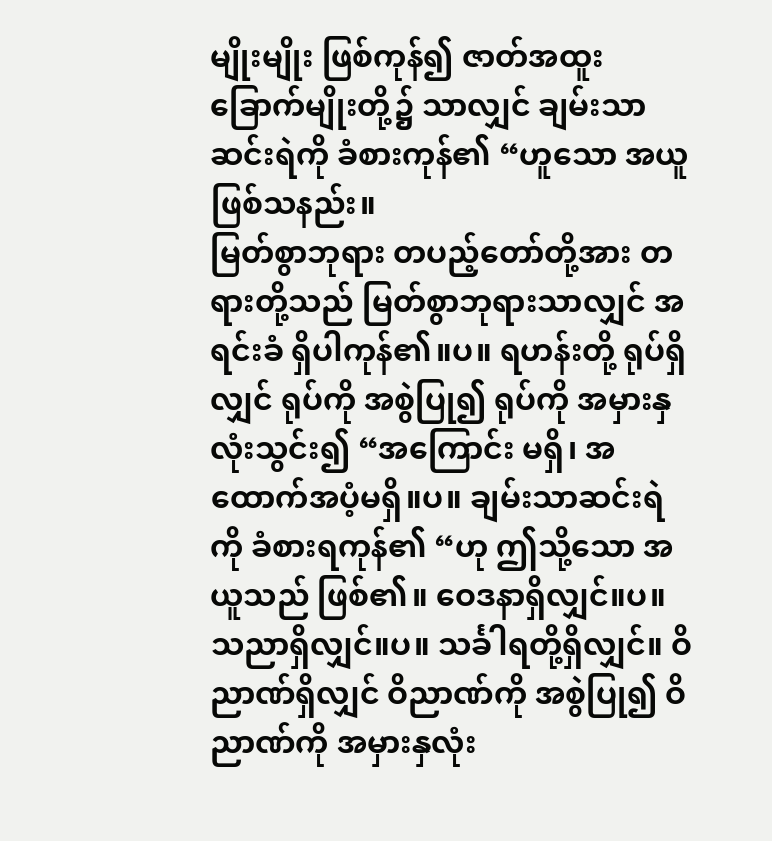မျိုးမျိုး ဖြစ်ကုန်၍ ဇာတ်အထူး ခြောက်မျိုးတို့၌ သာလျှင် ချမ်းသာဆင်းရဲကို ခံစားကုန်၏ “ဟူသော အယူဖြစ်သနည်း။
မြတ်စွာဘုရား တပည့်တော်တို့အား တရားတို့သည် မြတ်စွာဘုရားသာလျှင် အရင်းခံ ရှိပါကုန်၏။ပ။ ရဟန်းတို့ ရုပ်ရှိလျှင် ရုပ်ကို အစွဲပြု၍ ရုပ်ကို အမှားနှလုံးသွင်း၍ “အကြောင်း မရှိ၊ အထောက်အပံ့မရှိ။ပ။ ချမ်းသာဆင်းရဲကို ခံစားရကုန်၏ “ဟု ဤသို့သော အယူသည် ဖြစ်၏။ ဝေဒနာရှိလျှင်။ပ။ သညာရှိလျှင်။ပ။ သင်္ခါရတို့ရှိလျှင်။ ဝိညာဏ်ရှိလျှင် ဝိညာဏ်ကို အစွဲပြု၍ ဝိညာဏ်ကို အမှားနှလုံး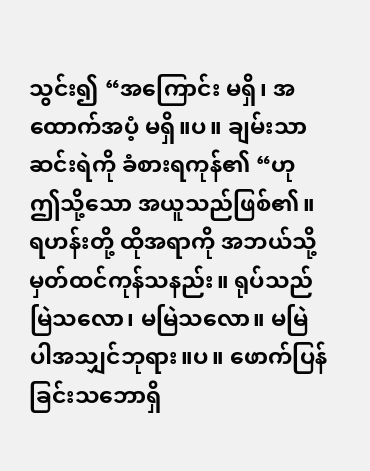သွင်း၍ “အကြောင်း မရှိ၊ အထောက်အပံ့ မရှိ။ပ။ ချမ်းသာဆင်းရဲကို ခံစားရကုန်၏ “ဟု ဤသို့သော အယူသည်ဖြစ်၏။
ရဟန်းတို့ ထိုအရာကို အဘယ်သို့ မှတ်ထင်ကုန်သနည်း။ ရုပ်သည် မြဲသလော၊ မမြဲသလော။ မမြဲပါအသျှင်ဘုရား။ပ။ ဖောက်ပြန်ခြင်းသဘောရှိ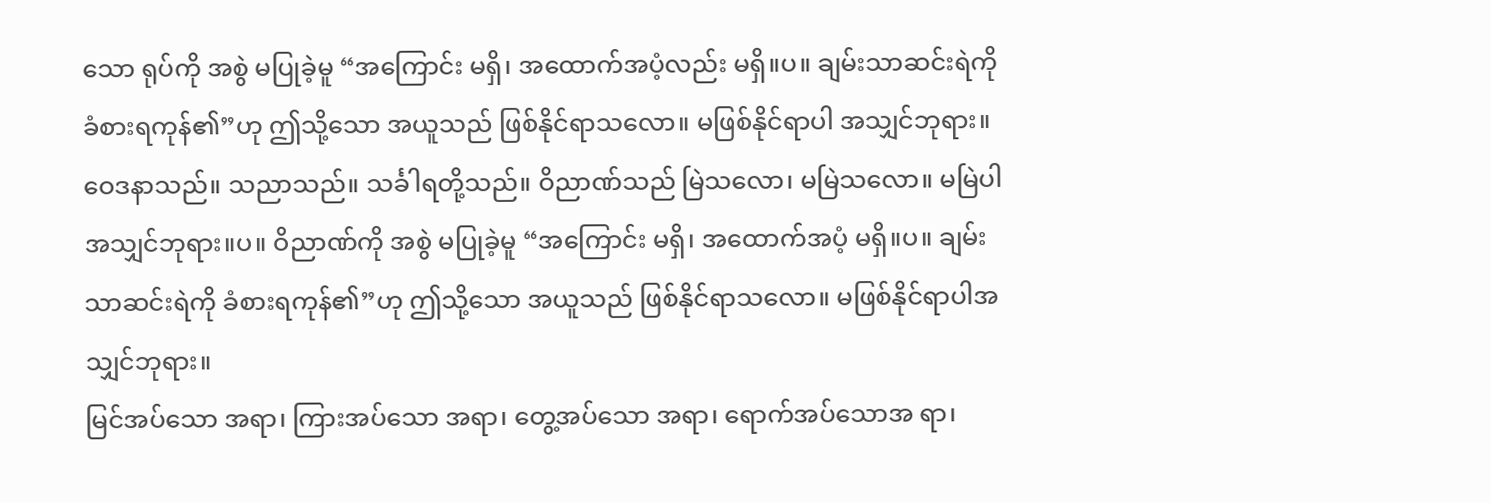သော ရုပ်ကို အစွဲ မပြုခဲ့မူ “အကြောင်း မရှိ၊ အထောက်အပံ့လည်း မရှိ။ပ။ ချမ်းသာဆင်းရဲကို ခံစားရကုန်၏”ဟု ဤသို့သော အယူသည် ဖြစ်နိုင်ရာသလော။ မဖြစ်နိုင်ရာပါ အသျှင်ဘုရား။ ဝေဒနာသည်။ သညာသည်။ သင်္ခါရတို့သည်။ ဝိညာဏ်သည် မြဲသလော၊ မမြဲသလော။ မမြဲပါ အသျှင်ဘုရား။ပ။ ဝိညာဏ်ကို အစွဲ မပြုခဲ့မူ “အကြောင်း မရှိ၊ အထောက်အပံ့ မရှိ။ပ။ ချမ်းသာဆင်းရဲကို ခံစားရကုန်၏”ဟု ဤသို့သော အယူသည် ဖြစ်နိုင်ရာသလော။ မဖြစ်နိုင်ရာပါအသျှင်ဘုရား။
မြင်အပ်သော အရာ၊ ကြားအပ်သော အရာ၊ တွေ့အပ်သော အရာ၊ ရောက်အပ်သောအ ရာ၊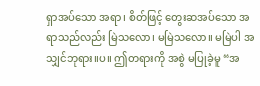ရှာအပ်သော အရာ၊ စိတ်ဖြင့် တွေးဆအပ်သော အရာသည်လည်း မြဲသလော၊ မမြဲသလော။ မမြဲပါ အသျှင်ဘုရား။ပ။ ဤတရားကို အစွဲ မပြုခဲ့မူ “အ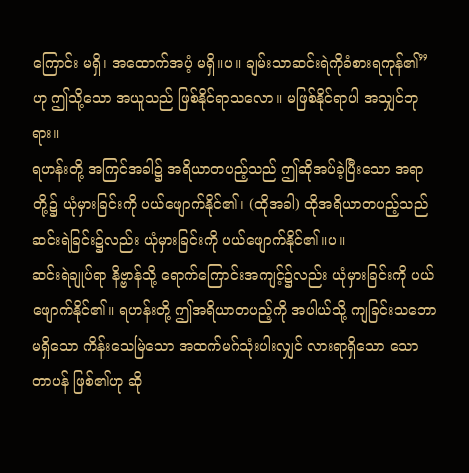ကြောင်း မရှိ၊ အထောက်အပံ့ မရှိ။ပ။ ချမ်းသာဆင်းရဲကိုခံစားရကုန်၏”ဟု ဤသို့သော အယူသည် ဖြစ်နိုင်ရာသလော။ မဖြစ်နိုင်ရာပါ အသျှင်ဘုရား။
ရဟန်းတို့ အကြင်အခါ၌ အရိယာတပည့်သည် ဤဆိုအပ်ခဲ့ပြီးသော အရာတို့၌ ယုံမှားခြင်းကို ပယ်ဖျောက်နိုင်၏၊ (ထိုအခါ) ထိုအရိယာတပည့်သည် ဆင်းရဲခြင်း၌လည်း ယုံမှားခြင်းကို ပယ်ဖျောက်နိုင်၏။ပ။
ဆင်းရဲချုပ်ရာ နိဗ္ဗာန်သို့ ရောက်ကြောင်းအကျင့်၌လည်း ယုံမှားခြင်းကို ပယ်ဖျောက်နိုင်၏။ ရဟန်းတို့ ဤအရိယာတပည့်ကို အပါယ်သို့ ကျခြင်းသဘော မရှိသော ကိန်းသေမြဲသော အထက်မဂ်သုံးပါးလျှင် လားရာရှိသော သောတာပန် ဖြစ်၏ဟု ဆို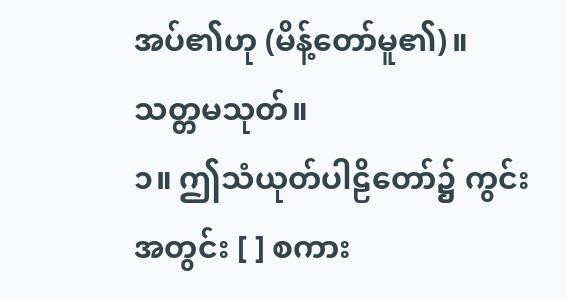အပ်၏ဟု (မိန့်တော်မူ၏)။
သတ္တမသုတ်။
၁။ ဤသံယုတ်ပါဠိတော်၌ ကွင်းအတွင်း [ ] စကား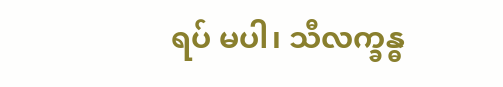ရပ် မပါ၊ သီလက္ခန္ဓ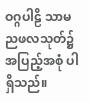ဝဂ္ဂပါဠိ သာမညဖလသုတ်၌ အပြည့်အစုံ ပါရှိသည်။